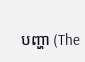បញ្ហា (The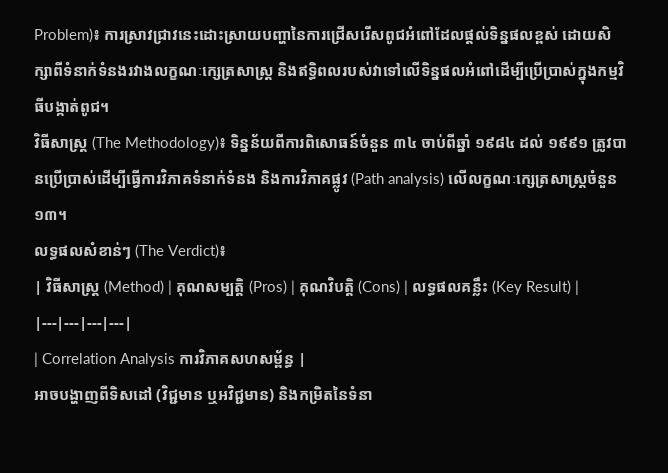Problem)៖ ការស្រាវជ្រាវនេះដោះស្រាយបញ្ហានៃការជ្រើសរើសពូជអំពៅដែលផ្តល់ទិន្នផលខ្ពស់ ដោយសិក្សាពីទំនាក់ទំនងរវាងលក្ខណៈក្សេត្រសាស្ត្រ និងឥទ្ធិពលរបស់វាទៅលើទិន្នផលអំពៅដើម្បីប្រើប្រាស់ក្នុងកម្មវិធីបង្កាត់ពូជ។
វិធីសាស្ត្រ (The Methodology)៖ ទិន្នន័យពីការពិសោធន៍ចំនួន ៣៤ ចាប់ពីឆ្នាំ ១៩៨៤ ដល់ ១៩៩១ ត្រូវបានប្រើប្រាស់ដើម្បីធ្វើការវិភាគទំនាក់ទំនង និងការវិភាគផ្លូវ (Path analysis) លើលក្ខណៈក្សេត្រសាស្ត្រចំនួន ១៣។
លទ្ធផលសំខាន់ៗ (The Verdict)៖
| វិធីសាស្ត្រ (Method) | គុណសម្បត្តិ (Pros) | គុណវិបត្តិ (Cons) | លទ្ធផលគន្លឹះ (Key Result) |
|---|---|---|---|
| Correlation Analysis ការវិភាគសហសម្ព័ន្ធ |
អាចបង្ហាញពីទិសដៅ (វិជ្ជមាន ឬអវិជ្ជមាន) និងកម្រិតនៃទំនា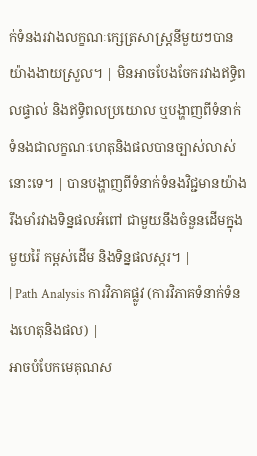ក់ទំនងរវាងលក្ខណៈក្សេត្រសាស្ត្រនីមួយៗបានយ៉ាងងាយស្រួល។ | មិនអាចបែងចែករវាងឥទ្ធិពលផ្ទាល់ និងឥទ្ធិពលប្រយោល ឬបង្ហាញពីទំនាក់ទំនងជាលក្ខណៈហេតុនិងផលបានច្បាស់លាស់នោះទេ។ | បានបង្ហាញពីទំនាក់ទំនងវិជ្ជមានយ៉ាងរឹងមាំរវាងទិន្នផលអំពៅ ជាមួយនឹងចំនួនដើមក្នុងមួយរ៉ៃ កម្ពស់ដើម និងទិន្នផលស្ករ។ |
| Path Analysis ការវិភាគផ្លូវ (ការវិភាគទំនាក់ទំនងហេតុនិងផល) |
អាចបំបែកមេគុណស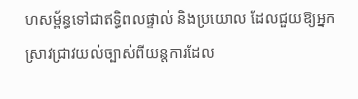ហសម្ព័ន្ធទៅជាឥទ្ធិពលផ្ទាល់ និងប្រយោល ដែលជួយឱ្យអ្នកស្រាវជ្រាវយល់ច្បាស់ពីយន្តការដែល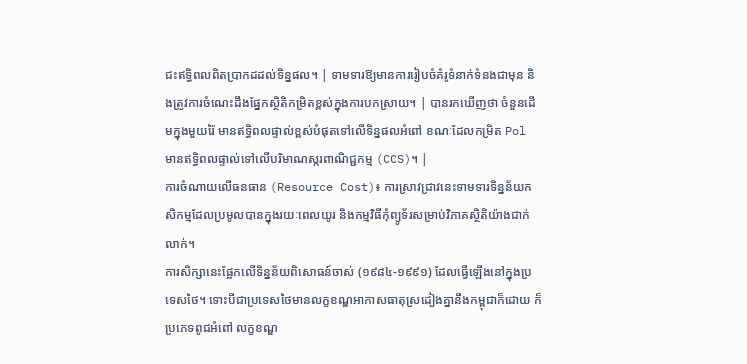ជះឥទ្ធិពលពិតប្រាកដដល់ទិន្នផល។ | ទាមទារឱ្យមានការរៀបចំគំរូទំនាក់ទំនងជាមុន និងត្រូវការចំណេះដឹងផ្នែកស្ថិតិកម្រិតខ្ពស់ក្នុងការបកស្រាយ។ | បានរកឃើញថា ចំនួនដើមក្នុងមួយរ៉ៃ មានឥទ្ធិពលផ្ទាល់ខ្ពស់បំផុតទៅលើទិន្នផលអំពៅ ខណៈដែលកម្រិត Pol មានឥទ្ធិពលផ្ទាល់ទៅលើបរិមាណស្ករពាណិជ្ជកម្ម (CCS)។ |
ការចំណាយលើធនធាន (Resource Cost)៖ ការស្រាវជ្រាវនេះទាមទារទិន្នន័យកសិកម្មដែលប្រមូលបានក្នុងរយៈពេលយូរ និងកម្មវិធីកុំព្យូទ័រសម្រាប់វិភាគស្ថិតិយ៉ាងជាក់លាក់។
ការសិក្សានេះផ្អែកលើទិន្នន័យពិសោធន៍ចាស់ (១៩៨៤-១៩៩១) ដែលធ្វើឡើងនៅក្នុងប្រទេសថៃ។ ទោះបីជាប្រទេសថៃមានលក្ខខណ្ឌអាកាសធាតុស្រដៀងគ្នានឹងកម្ពុជាក៏ដោយ ក៏ប្រភេទពូជអំពៅ លក្ខខណ្ឌ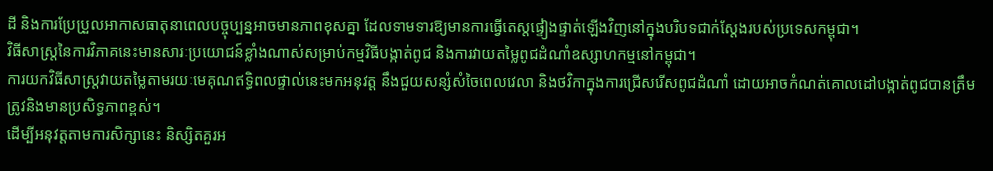ដី និងការប្រែប្រួលអាកាសធាតុនាពេលបច្ចុប្បន្នអាចមានភាពខុសគ្នា ដែលទាមទារឱ្យមានការធ្វើតេស្តផ្ទៀងផ្ទាត់ឡើងវិញនៅក្នុងបរិបទជាក់ស្តែងរបស់ប្រទេសកម្ពុជា។
វិធីសាស្ត្រនៃការវិភាគនេះមានសារៈប្រយោជន៍ខ្លាំងណាស់សម្រាប់កម្មវិធីបង្កាត់ពូជ និងការវាយតម្លៃពូជដំណាំឧស្សាហកម្មនៅកម្ពុជា។
ការយកវិធីសាស្ត្រវាយតម្លៃតាមរយៈមេគុណឥទ្ធិពលផ្ទាល់នេះមកអនុវត្ត នឹងជួយសន្សំសំចៃពេលវេលា និងថវិកាក្នុងការជ្រើសរើសពូជដំណាំ ដោយអាចកំណត់គោលដៅបង្កាត់ពូជបានត្រឹមត្រូវនិងមានប្រសិទ្ធភាពខ្ពស់។
ដើម្បីអនុវត្តតាមការសិក្សានេះ និស្សិតគួរអ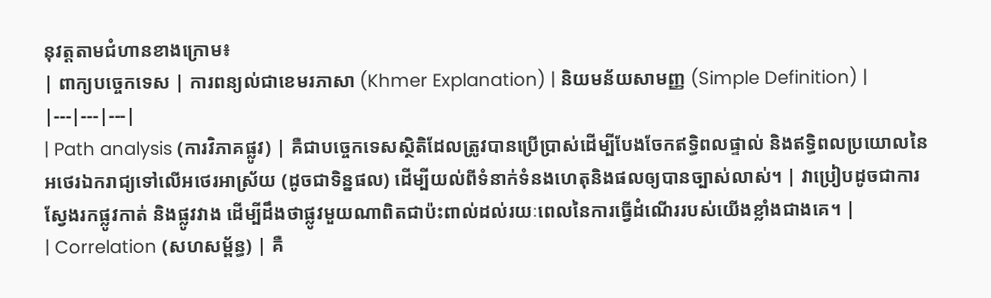នុវត្តតាមជំហានខាងក្រោម៖
| ពាក្យបច្ចេកទេស | ការពន្យល់ជាខេមរភាសា (Khmer Explanation) | និយមន័យសាមញ្ញ (Simple Definition) |
|---|---|---|
| Path analysis (ការវិភាគផ្លូវ) | គឺជាបច្ចេកទេសស្ថិតិដែលត្រូវបានប្រើប្រាស់ដើម្បីបែងចែកឥទ្ធិពលផ្ទាល់ និងឥទ្ធិពលប្រយោលនៃអថេរឯករាជ្យទៅលើអថេរអាស្រ័យ (ដូចជាទិន្នផល) ដើម្បីយល់ពីទំនាក់ទំនងហេតុនិងផលឲ្យបានច្បាស់លាស់។ | វាប្រៀបដូចជាការស្វែងរកផ្លូវកាត់ និងផ្លូវវាង ដើម្បីដឹងថាផ្លូវមួយណាពិតជាប៉ះពាល់ដល់រយៈពេលនៃការធ្វើដំណើររបស់យើងខ្លាំងជាងគេ។ |
| Correlation (សហសម្ព័ន្ធ) | គឺ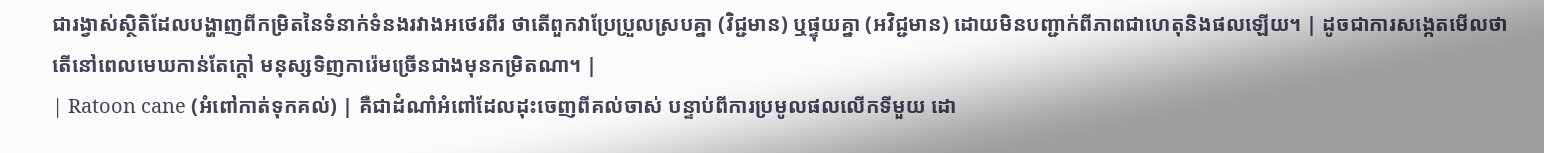ជារង្វាស់ស្ថិតិដែលបង្ហាញពីកម្រិតនៃទំនាក់ទំនងរវាងអថេរពីរ ថាតើពួកវាប្រែប្រួលស្របគ្នា (វិជ្ជមាន) ឬផ្ទុយគ្នា (អវិជ្ជមាន) ដោយមិនបញ្ជាក់ពីភាពជាហេតុនិងផលឡើយ។ | ដូចជាការសង្កេតមើលថាតើនៅពេលមេឃកាន់តែក្តៅ មនុស្សទិញការ៉េមច្រើនជាងមុនកម្រិតណា។ |
| Ratoon cane (អំពៅកាត់ទុកគល់) | គឺជាដំណាំអំពៅដែលដុះចេញពីគល់ចាស់ បន្ទាប់ពីការប្រមូលផលលើកទីមួយ ដោ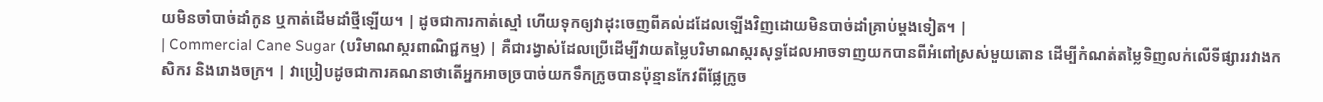យមិនចាំបាច់ដាំកូន ឬកាត់ដើមដាំថ្មីឡើយ។ | ដូចជាការកាត់ស្មៅ ហើយទុកឲ្យវាដុះចេញពីគល់ដដែលឡើងវិញដោយមិនបាច់ដាំគ្រាប់ម្តងទៀត។ |
| Commercial Cane Sugar (បរិមាណស្ករពាណិជ្ជកម្ម) | គឺជារង្វាស់ដែលប្រើដើម្បីវាយតម្លៃបរិមាណស្ករសុទ្ធដែលអាចទាញយកបានពីអំពៅស្រស់មួយតោន ដើម្បីកំណត់តម្លៃទិញលក់លើទីផ្សាររវាងកសិករ និងរោងចក្រ។ | វាប្រៀបដូចជាការគណនាថាតើអ្នកអាចច្របាច់យកទឹកក្រូចបានប៉ុន្មានកែវពីផ្លែក្រូច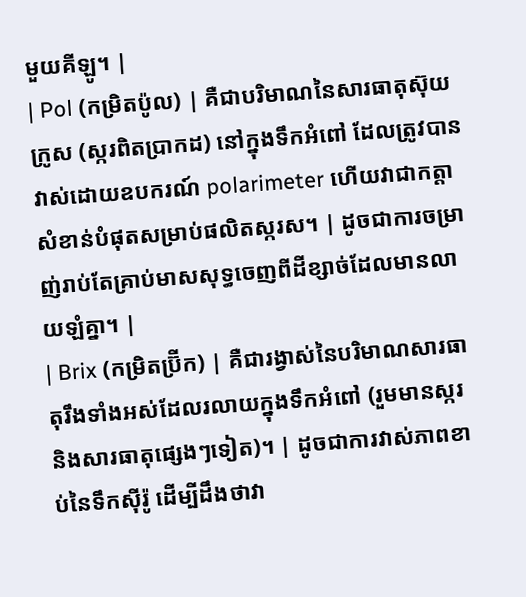មួយគីឡូ។ |
| Pol (កម្រិតប៉ូល) | គឺជាបរិមាណនៃសារធាតុស៊ុយក្រូស (ស្ករពិតប្រាកដ) នៅក្នុងទឹកអំពៅ ដែលត្រូវបានវាស់ដោយឧបករណ៍ polarimeter ហើយវាជាកត្តាសំខាន់បំផុតសម្រាប់ផលិតស្ករស។ | ដូចជាការចម្រាញ់រាប់តែគ្រាប់មាសសុទ្ធចេញពីដីខ្សាច់ដែលមានលាយឡំគ្នា។ |
| Brix (កម្រិតប្រ៊ីក) | គឺជារង្វាស់នៃបរិមាណសារធាតុរឹងទាំងអស់ដែលរលាយក្នុងទឹកអំពៅ (រួមមានស្ករ និងសារធាតុផ្សេងៗទៀត)។ | ដូចជាការវាស់ភាពខាប់នៃទឹកស៊ីរ៉ូ ដើម្បីដឹងថាវា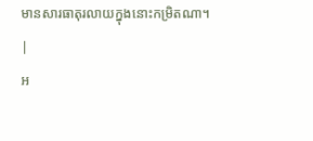មានសារធាតុរលាយក្នុងនោះកម្រិតណា។ |
អ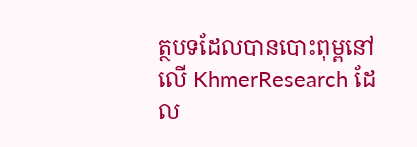ត្ថបទដែលបានបោះពុម្ពនៅលើ KhmerResearch ដែល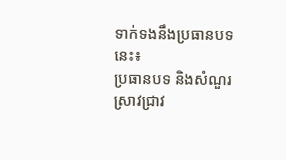ទាក់ទងនឹងប្រធានបទនេះ៖
ប្រធានបទ និងសំណួរស្រាវជ្រាវ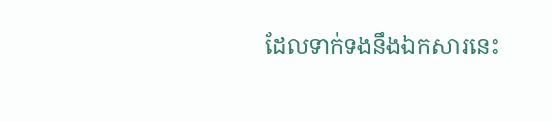ដែលទាក់ទងនឹងឯកសារនេះ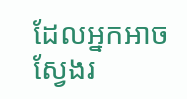ដែលអ្នកអាចស្វែងរ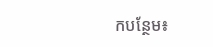កបន្ថែម៖